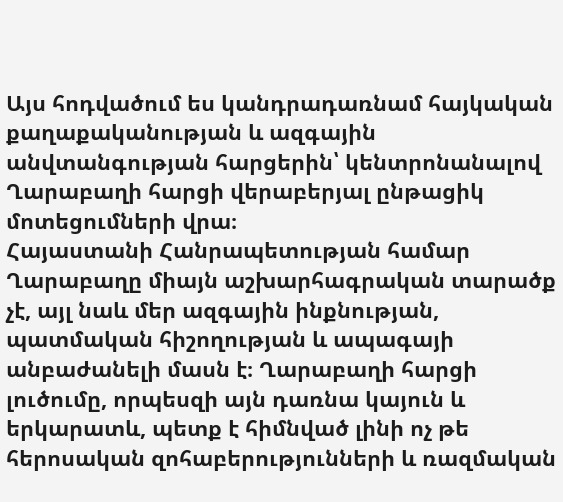Այս հոդվածում ես կանդրադառնամ հայկական քաղաքականության և ազգային անվտանգության հարցերին՝ կենտրոնանալով Ղարաբաղի հարցի վերաբերյալ ընթացիկ մոտեցումների վրա։
Հայաստանի Հանրապետության համար Ղարաբաղը միայն աշխարհագրական տարածք չէ, այլ նաև մեր ազգային ինքնության, պատմական հիշողության և ապագայի անբաժանելի մասն է։ Ղարաբաղի հարցի լուծումը, որպեսզի այն դառնա կայուն և երկարատև, պետք է հիմնված լինի ոչ թե հերոսական զոհաբերությունների և ռազմական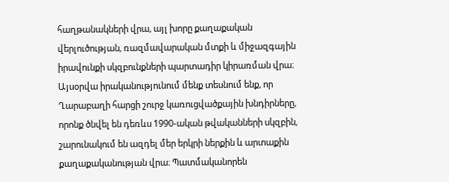հաղթանակների վրա, այլ խորը քաղաքական վերլուծության, ռազմավարական մտքի և միջազգային իրավունքի սկզբունքների պարտադիր կիրառման վրա։
Այսօրվա իրականությունում մենք տեսնում ենք, որ Ղարաբաղի հարցի շուրջ կառուցվածքային խնդիրները, որոնք ծնվել են դեռևս 1990-ական թվականների սկզբին, շարունակում են ազդել մեր երկրի ներքին և արտաքին քաղաքականության վրա։ Պատմականորեն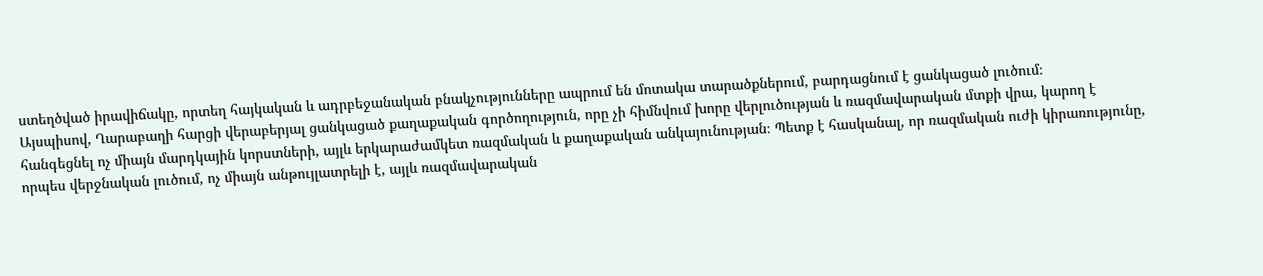ստեղծված իրավիճակը, որտեղ հայկական և ադրբեջանական բնակչությունները ապրում են մոտակա տարածքներում, բարդացնում է ցանկացած լուծում։
Այսպիսով, Ղարաբաղի հարցի վերաբերյալ ցանկացած քաղաքական գործողություն, որը չի հիմնվում խորը վերլուծության և ռազմավարական մտքի վրա, կարող է հանգեցնել ոչ միայն մարդկային կորստների, այլև երկարաժամկետ ռազմական և քաղաքական անկայունության։ Պետք է հասկանալ, որ ռազմական ուժի կիրառությունը, որպես վերջնական լուծում, ոչ միայն անթույլատրելի է, այլև ռազմավարական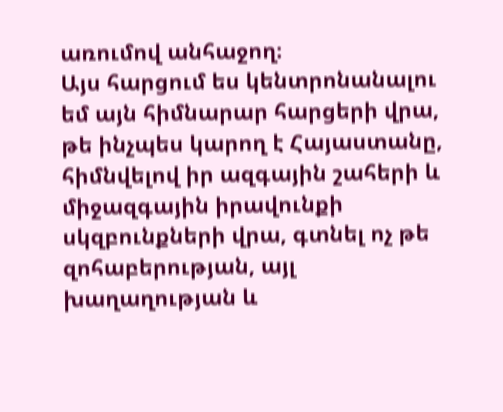առումով անհաջող։
Այս հարցում ես կենտրոնանալու եմ այն հիմնարար հարցերի վրա, թե ինչպես կարող է Հայաստանը, հիմնվելով իր ազգային շահերի և միջազգային իրավունքի սկզբունքների վրա, գտնել ոչ թե զոհաբերության, այլ խաղաղության և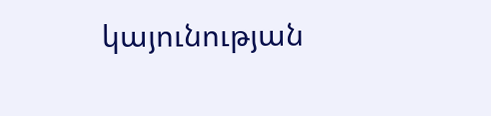կայունության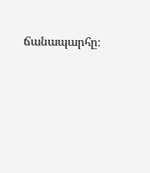ճանապարհը։